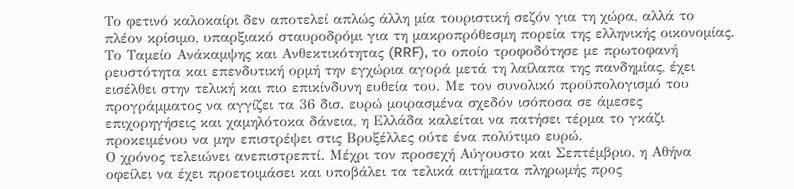Το φετινό καλοκαίρι δεν αποτελεί απλώς άλλη μία τουριστική σεζόν για τη χώρα, αλλά το πλέον κρίσιμο, υπαρξιακό σταυροδρόμι για τη μακροπρόθεσμη πορεία της ελληνικής οικονομίας. Το Ταμείο Ανάκαμψης και Ανθεκτικότητας (RRF), το οποίο τροφοδότησε με πρωτοφανή ρευστότητα και επενδυτική ορμή την εγχώρια αγορά μετά τη λαίλαπα της πανδημίας, έχει εισέλθει στην τελική και πιο επικίνδυνη ευθεία του. Με τον συνολικό προϋπολογισμό του προγράμματος να αγγίζει τα 36 δισ. ευρώ μοιρασμένα σχεδόν ισόποσα σε άμεσες επιχορηγήσεις και χαμηλότοκα δάνεια, η Ελλάδα καλείται να πατήσει τέρμα το γκάζι προκειμένου να μην επιστρέψει στις Βρυξέλλες ούτε ένα πολύτιμο ευρώ.
Ο χρόνος τελειώνει ανεπιστρεπτί. Μέχρι τον προσεχή Αύγουστο και Σεπτέμβριο, η Αθήνα οφείλει να έχει προετοιμάσει και υποβάλει τα τελικά αιτήματα πληρωμής προς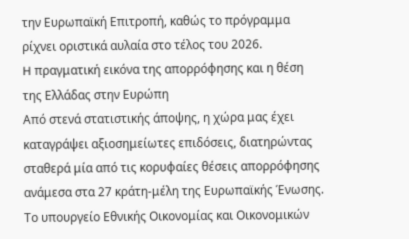την Ευρωπαϊκή Επιτροπή, καθώς το πρόγραμμα ρίχνει οριστικά αυλαία στο τέλος του 2026.
H πραγματική εικόνα της απορρόφησης και η θέση της Ελλάδας στην Ευρώπη
Από στενά στατιστικής άποψης, η χώρα μας έχει καταγράψει αξιοσημείωτες επιδόσεις, διατηρώντας σταθερά μία από τις κορυφαίες θέσεις απορρόφησης ανάμεσα στα 27 κράτη-μέλη της Ευρωπαϊκής Ένωσης. Το υπουργείο Εθνικής Οικονομίας και Οικονομικών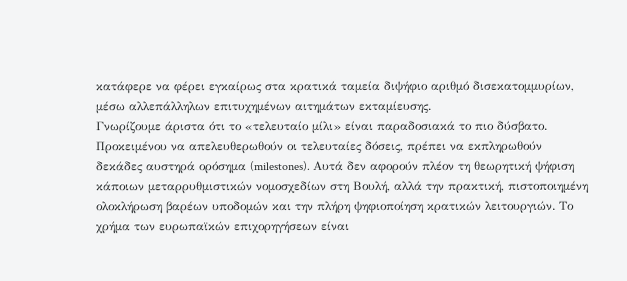κατάφερε να φέρει εγκαίρως στα κρατικά ταμεία διψήφιο αριθμό δισεκατομμυρίων, μέσω αλλεπάλληλων επιτυχημένων αιτημάτων εκταμίευσης.
Γνωρίζουμε άριστα ότι το «τελευταίο μίλι» είναι παραδοσιακά το πιο δύσβατο. Προκειμένου να απελευθερωθούν οι τελευταίες δόσεις, πρέπει να εκπληρωθούν δεκάδες αυστηρά ορόσημα (milestones). Αυτά δεν αφορούν πλέον τη θεωρητική ψήφιση κάποιων μεταρρυθμιστικών νομοσχεδίων στη Βουλή, αλλά την πρακτική, πιστοποιημένη ολοκλήρωση βαρέων υποδομών και την πλήρη ψηφιοποίηση κρατικών λειτουργιών. Το χρήμα των ευρωπαϊκών επιχορηγήσεων είναι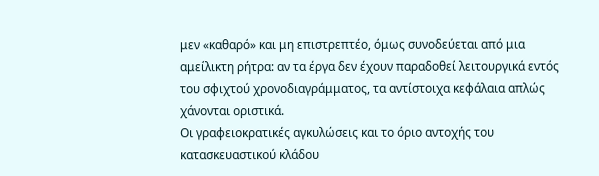μεν «καθαρό» και μη επιστρεπτέο, όμως συνοδεύεται από μια αμείλικτη ρήτρα: αν τα έργα δεν έχουν παραδοθεί λειτουργικά εντός του σφιχτού χρονοδιαγράμματος, τα αντίστοιχα κεφάλαια απλώς χάνονται οριστικά.
Οι γραφειοκρατικές αγκυλώσεις και το όριο αντοχής του κατασκευαστικού κλάδου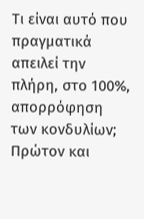Τι είναι αυτό που πραγματικά απειλεί την πλήρη, στο 100%, απορρόφηση των κονδυλίων; Πρώτον και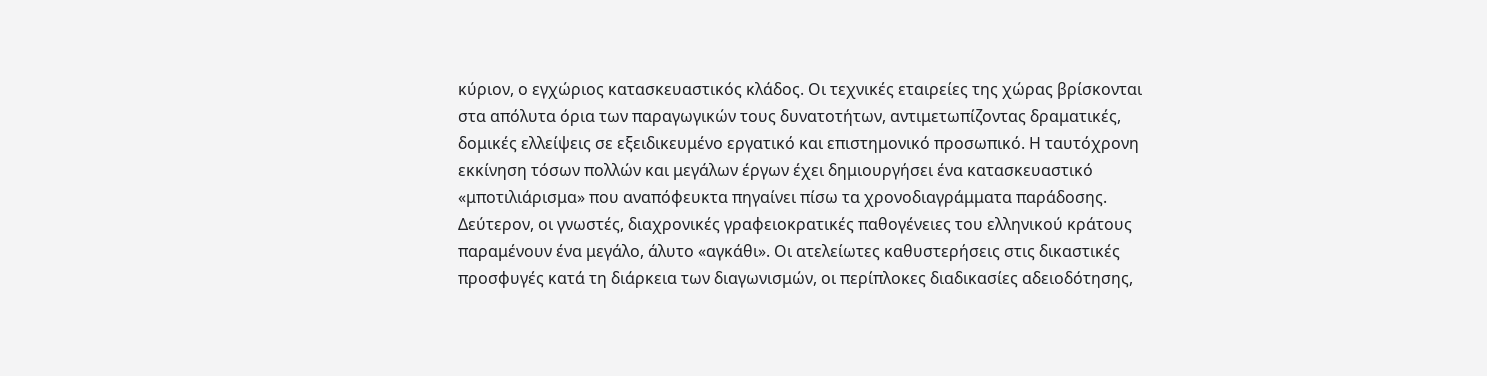κύριον, ο εγχώριος κατασκευαστικός κλάδος. Οι τεχνικές εταιρείες της χώρας βρίσκονται στα απόλυτα όρια των παραγωγικών τους δυνατοτήτων, αντιμετωπίζοντας δραματικές, δομικές ελλείψεις σε εξειδικευμένο εργατικό και επιστημονικό προσωπικό. Η ταυτόχρονη εκκίνηση τόσων πολλών και μεγάλων έργων έχει δημιουργήσει ένα κατασκευαστικό «μποτιλιάρισμα» που αναπόφευκτα πηγαίνει πίσω τα χρονοδιαγράμματα παράδοσης.
Δεύτερον, οι γνωστές, διαχρονικές γραφειοκρατικές παθογένειες του ελληνικού κράτους παραμένουν ένα μεγάλο, άλυτο «αγκάθι». Οι ατελείωτες καθυστερήσεις στις δικαστικές προσφυγές κατά τη διάρκεια των διαγωνισμών, οι περίπλοκες διαδικασίες αδειοδότησης,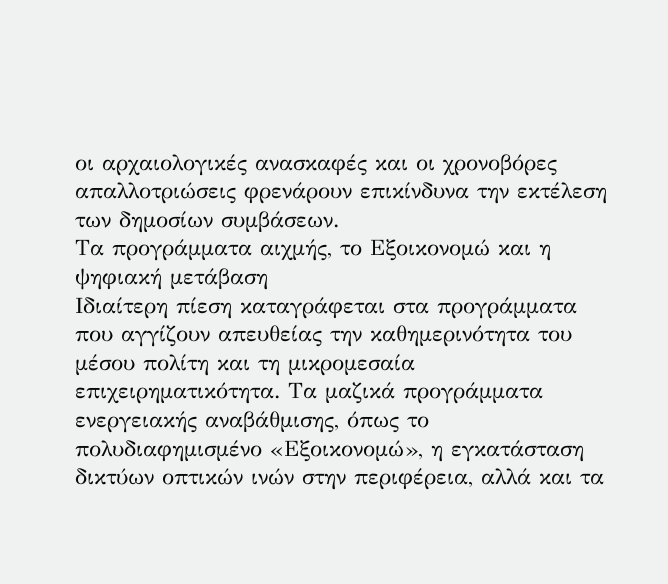οι αρχαιολογικές ανασκαφές και οι χρονοβόρες απαλλοτριώσεις φρενάρουν επικίνδυνα την εκτέλεση των δημοσίων συμβάσεων.
Τα προγράμματα αιχμής, το Εξοικονομώ και η ψηφιακή μετάβαση
Ιδιαίτερη πίεση καταγράφεται στα προγράμματα που αγγίζουν απευθείας την καθημερινότητα του μέσου πολίτη και τη μικρομεσαία επιχειρηματικότητα. Τα μαζικά προγράμματα ενεργειακής αναβάθμισης, όπως το πολυδιαφημισμένο «Εξοικονομώ», η εγκατάσταση δικτύων οπτικών ινών στην περιφέρεια, αλλά και τα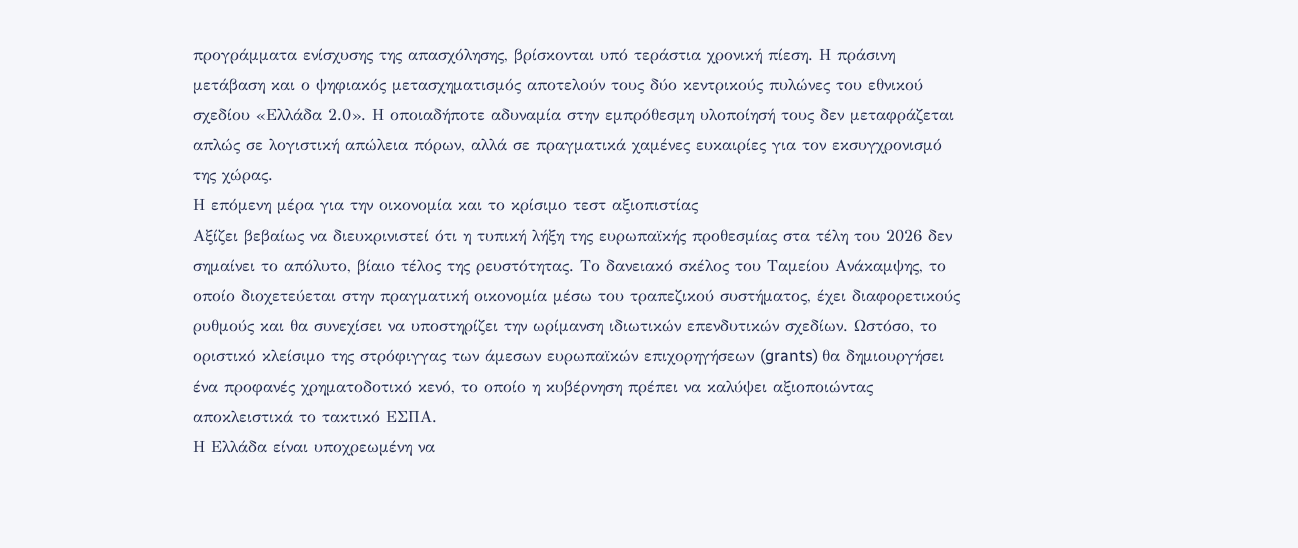προγράμματα ενίσχυσης της απασχόλησης, βρίσκονται υπό τεράστια χρονική πίεση. Η πράσινη μετάβαση και ο ψηφιακός μετασχηματισμός αποτελούν τους δύο κεντρικούς πυλώνες του εθνικού σχεδίου «Ελλάδα 2.0». Η οποιαδήποτε αδυναμία στην εμπρόθεσμη υλοποίησή τους δεν μεταφράζεται απλώς σε λογιστική απώλεια πόρων, αλλά σε πραγματικά χαμένες ευκαιρίες για τον εκσυγχρονισμό της χώρας.
Η επόμενη μέρα για την οικονομία και το κρίσιμο τεστ αξιοπιστίας
Αξίζει βεβαίως να διευκρινιστεί ότι η τυπική λήξη της ευρωπαϊκής προθεσμίας στα τέλη του 2026 δεν σημαίνει το απόλυτο, βίαιο τέλος της ρευστότητας. Το δανειακό σκέλος του Ταμείου Ανάκαμψης, το οποίο διοχετεύεται στην πραγματική οικονομία μέσω του τραπεζικού συστήματος, έχει διαφορετικούς ρυθμούς και θα συνεχίσει να υποστηρίζει την ωρίμανση ιδιωτικών επενδυτικών σχεδίων. Ωστόσο, το οριστικό κλείσιμο της στρόφιγγας των άμεσων ευρωπαϊκών επιχορηγήσεων (grants) θα δημιουργήσει ένα προφανές χρηματοδοτικό κενό, το οποίο η κυβέρνηση πρέπει να καλύψει αξιοποιώντας αποκλειστικά το τακτικό ΕΣΠΑ.
Η Ελλάδα είναι υποχρεωμένη να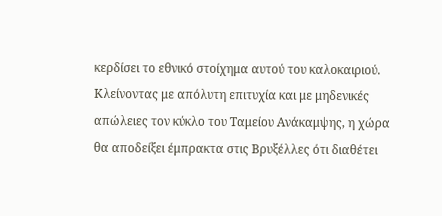κερδίσει το εθνικό στοίχημα αυτού του καλοκαιριού. Κλείνοντας με απόλυτη επιτυχία και με μηδενικές απώλειες τον κύκλο του Ταμείου Ανάκαμψης, η χώρα θα αποδείξει έμπρακτα στις Βρυξέλλες ότι διαθέτει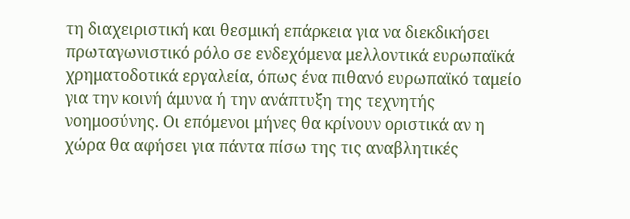τη διαχειριστική και θεσμική επάρκεια για να διεκδικήσει πρωταγωνιστικό ρόλο σε ενδεχόμενα μελλοντικά ευρωπαϊκά χρηματοδοτικά εργαλεία, όπως ένα πιθανό ευρωπαϊκό ταμείο για την κοινή άμυνα ή την ανάπτυξη της τεχνητής νοημοσύνης. Οι επόμενοι μήνες θα κρίνουν οριστικά αν η χώρα θα αφήσει για πάντα πίσω της τις αναβλητικές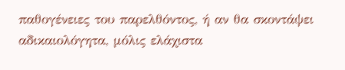παθογένειες του παρελθόντος, ή αν θα σκοντάψει αδικαιολόγητα, μόλις ελάχιστα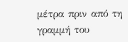μέτρα πριν από τη γραμμή του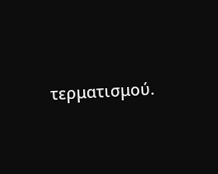τερματισμού.